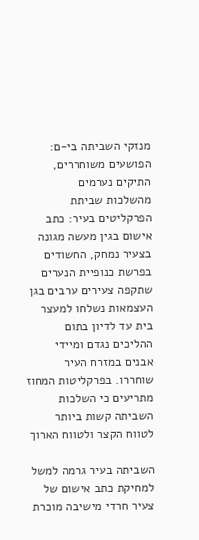מנזקי השביתה בי-ם: הפושעים משוחררים, התיקים נערמים
מהשלכות שביתת הפרקליטים בעיר: כתב אישום בגין מעשה מגונה בצעיר נמחק, החשודים בפרשת כנופיית הנערים שתקפה צעירים ערבים בגן העצמאות נשלחו למעצר בית עד לדיון בתום ההליכים נגדם ומיידי אבנים במזרח העיר שוחררו. בפרקליטות המחוז מתריעים כי השלכות השביתה קשות ביותר לטווח הקצר ולטווח הארוך

השביתה בעיר גרמה למשל למחיקת כתב אישום של צעיר חרדי מישיבה מוכרת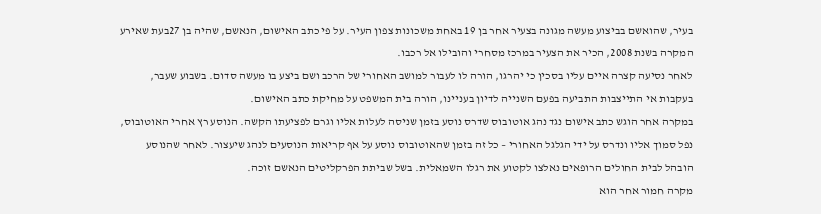בעיר, שהואשם בביצוע מעשה מגונה בצעיר אחר בן 19 באחת משכונות צפון העיר. על פי כתב האישום, הנאשם, שהיה בן 27בעת שאירע המקרה בשנת 2008, הכיר את הצעיר במרכז מסחרי והובילו אל רכבו.
לאחר נסיעה קצרה איים עליו בסכין כי יהרגו, הורה לו לעבור למושב האחורי של הרכב ושם ביצע בו מעשה סדום. בשבוע שעבר, בעקבות אי התייצבות התביעה בפעם השנייה לדיון בעניינו, הורה בית המשפט על מחיקת כתב האישום.
במקרה אחר הוגש כתב אישום נגד נהג אוטובוס שדרס נוסע בזמן שניסה לעלות אליו וגרם לפציעתו הקשה. הנוסע רץ אחרי האוטובוס, נפל סמוך אליו ונדרס על ידי הגלגל האחורי – כל זה בזמן שהאוטובוס נוסע על אף קריאות הנוסעים לנהג שיעצור. לאחר שהנוסע הובהל לבית החולים הרופאים נאלצו לקטוע את רגלו השמאלית. בשל שביתת הפרקליטים הנאשם זוכה.
מקרה חמור אחר הוא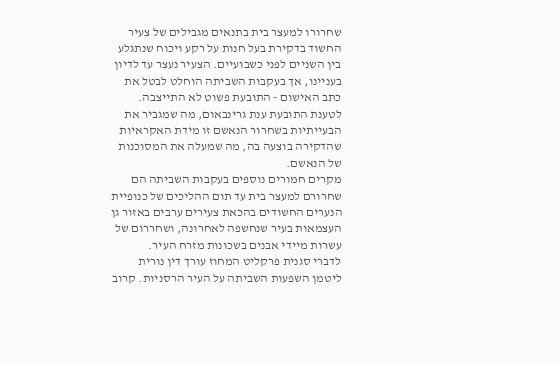שחרורו למעצר בית בתנאים מגבילים של צעיר החשוד בדקירת בעל חנות על רקע ויכוח שנתגלע בין השניים לפני כשבועיים. הצעיר נעצר עד לדיון בעניינו, אך בעקבות השביתה הוחלט לבטל את כתב האישום - התובעת פשוט לא התייצבה. לטענת התובעת ענת גרינבאום, מה שמגביר את הבעייתיות בשחרור הנאשם זו מידת האקראיות שהדקירה בוצעה בה, מה שמעלה את המסוכנות של הנאשם.
מקרים חמורים נוספים בעקבות השביתה הם שחרורם למעצר בית עד תום ההליכים של כנופיית הנערים החשודים בהכאת צעירים ערבים באזור גן העצמאות בעיר שנחשפה לאחרונה, ושחררום של עשרות מיידי אבנים בשכונות מזרח העיר.
לדברי סגנית פרקליט המחוז עורך דין נורית ליטמן השפעות השביתה על העיר הרסניות. קרוב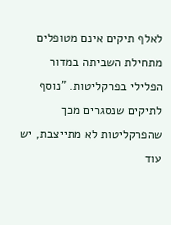לאלף תיקים אינם מטופלים מתחילת השביתה במדור הפלילי בפרקליטות. "נוסף לתיקים שנסגרים מכך שהפרקליטות לא מתייצבת, יש עוד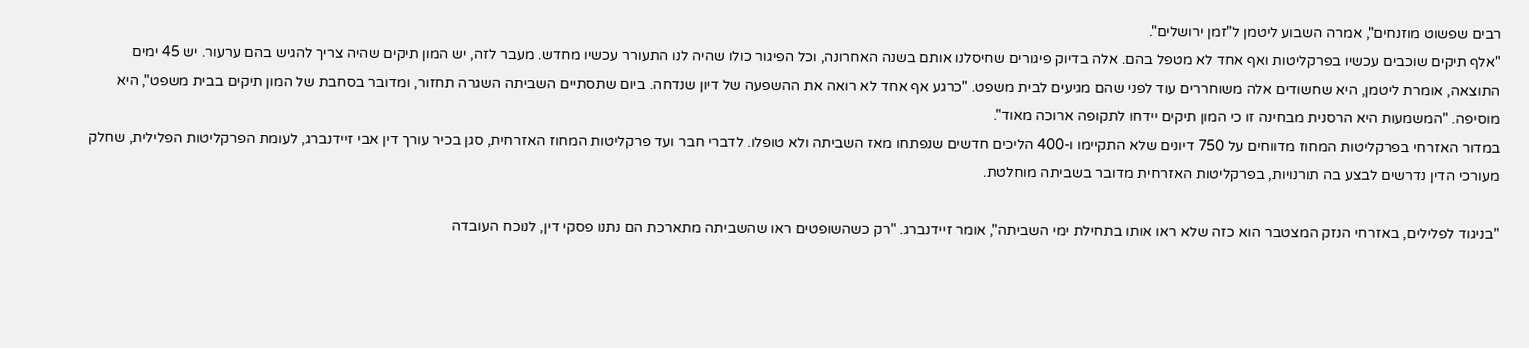רבים שפשוט מוזנחים", אמרה השבוע ליטמן ל"זמן ירושלים".
"אלף תיקים שוכבים עכשיו בפרקליטות ואף אחד לא מטפל בהם. אלה בדיוק פיגורים שחיסלנו אותם בשנה האחרונה, וכל הפיגור כולו שהיה לנו התעורר עכשיו מחדש. מעבר לזה, יש המון תיקים שהיה צריך להגיש בהם ערעור. יש 45 ימים
התוצאה, אומרת ליטמן, היא שחשודים אלה משוחררים עוד לפני שהם מגיעים לבית משפט. "כרגע אף אחד לא רואה את ההשפעה של דיון שנדחה. ביום שתסתיים השביתה השגרה תחזור, ומדובר בסחבת של המון תיקים בבית משפט", היא מוסיפה. "המשמעות היא הרסנית מבחינה זו כי המון תיקים יידחו לתקופה ארוכה מאוד".
במדור האזרחי בפרקליטות המחוז מדווחים על 750 דיונים שלא התקיימו ו-400 הליכים חדשים שנפתחו מאז השביתה ולא טופלו. לדברי חבר ועד פרקליטות המחוז האזרחית, סגן בכיר עורך דין אבי זיידנברג, לעומת הפרקליטות הפלילית, שחלק מעורכי הדין נדרשים לבצע בה תורנויות, בפרקליטות האזרחית מדובר בשביתה מוחלטת.

"בניגוד לפלילים, באזרחי הנזק המצטבר הוא כזה שלא ראו אותו בתחילת ימי השביתה", אומר זיידנברג. "רק כשהשופטים ראו שהשביתה מתארכת הם נתנו פסקי דין, לנוכח העובדה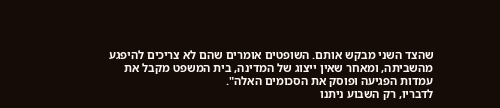שהצד השני מבקש אותם. השופטים אומרים שהם לא צריכים להיפגע מהשביתה, ומאחר שאין ייצוג של המדינה, בית המשפט מקבל את עמדות הפגיעה ופוסק את הסכומים האלה".
לדבריו, רק השבוע ניתנו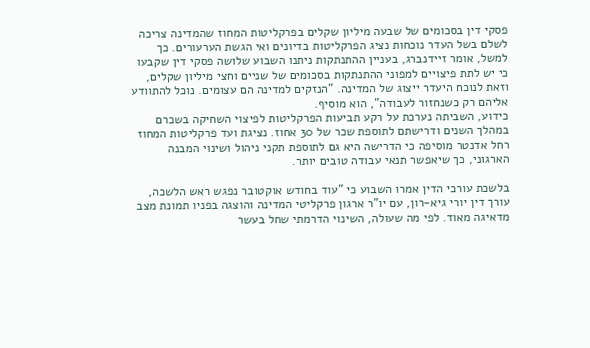פסקי דין בסכומים של שבעה מיליון שקלים בפרקליטות המחוז שהמדינה צריכה לשלם בשל העדר נוכחות נציג הפרקליטות בדיונים ואי הגשת הערעורים. כך למשל, אומר זיידנברג, בעניין ההתנתקות ניתנו השבוע שלושה פסקי דין שקבעו כי יש לתת פיצויים למפוני ההתנתקות בסכומים של שניים וחצי מיליון שקלים, וזאת לנוכח היעדר ייצוג של המדינה. "הנזקים למדינה הם עצומים. נוכל להתוודע אליהם רק כשנחזור לעבודה", הוא מוסיף.
כידוע, השביתה נערכת על רקע תביעות הפרקליטות לפיצוי השחיקה בשכרם במהלך השנים ודרישתם לתוספת שכר של 30 אחוז. נציגת ועד פרקליטות המחוז רחל אדנטר מוסיפה כי הדרישה היא גם לתוספת תקני ניהול ושינוי המבנה הארגוני, כך שיאפשר תנאי עבודה טובים יותר.

בלשכת עורכי הדין אמרו השבוע כי "עוד בחודש אוקטובר נפגש ראש הלשכה, עורך דין יורי גיא-רון, עם יו"ר ארגון פרקליטי המדינה והוצגה בפניו תמונת מצב מדאיגה מאוד. לפי מה שעולה, השינוי הדרמתי שחל בעשר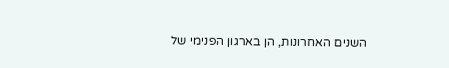השנים האחרונות, הן בארגון הפנימי של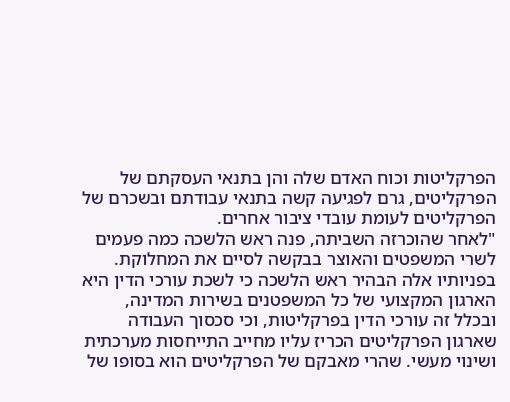הפרקליטות וכוח האדם שלה והן בתנאי העסקתם של הפרקליטים, גרם לפגיעה קשה בתנאי עבודתם ובשכרם של הפרקליטים לעומת עובדי ציבור אחרים.
"לאחר שהוכרזה השביתה, פנה ראש הלשכה כמה פעמים לשרי המשפטים והאוצר בבקשה לסיים את המחלוקת. בפניותיו אלה הבהיר ראש הלשכה כי לשכת עורכי הדין היא הארגון המקצועי של כל המשפטנים בשירות המדינה, ובכלל זה עורכי הדין בפרקליטות, וכי סכסוך העבודה שארגון הפרקליטים הכריז עליו מחייב התייחסות מערכתית ושינוי מעשי. שהרי מאבקם של הפרקליטים הוא בסופו של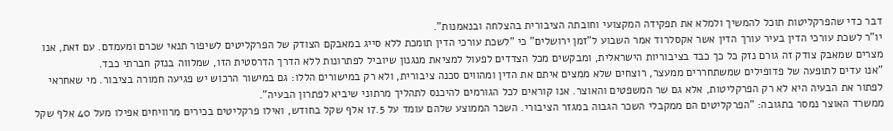דבר כדי שהפרקליטות תוכל להמשיך ולמלא את תפקידה המקצועי וחובתה הציבורית בהצלחה ובנאמנות".
יו"ר לשכת עורכי הדין בעיר עורך הדין אשר אקסלרוד אמר השבוע ל"זמן ירושלים" כי "לשכת עורכי הדין תומכת ללא סייג במאבקם הצודק של הפרקליטים לשיפור תנאי שכרם ומעמדם. עם זאת, אנו מצרים שמאבק צודק זה גורם נזק כל כך כבד בציבוריות הישראלית, ומבקשים מכל הצדדים לפעול למציאת מנגנון שיוביל לפתרונות ללא הדרך הדרסטית הזו, שמלווה בנזק חברתי כבד.
"אנו עדים לתופעה של פדופילים שמשתחררים ממעצר, רוצחים שלא ממצים איתם את הדין ומהווים סכנה ציבורית, ולא רק במישורים הללו: גם במישור הרכוש יש פגיעה חמורה בציבור. מי שאחראי לפתור את הבעיה היא לא רק הפרקליטות, אלא גם שר המשפטים והאוצר. אנו קוראים לכל הגורמים להיכנס לתהליך מרתוני שיביא לפתרון הבעיה".
ממשרד האוצר נמסר בתגובה: "הפרקליטים הם ממקבלי השכר הגבוה במגזר הציבורי. השכר הממוצע שלהם עומד על 17.5 אלף שקל בחודש, ואילו פרקליטים בכירים מרוויחים אפילו מעל 40 אלף שקל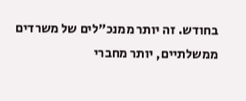בחודש. זה יותר ממנכ"לים של משרדים ממשלתיים, יותר מחברי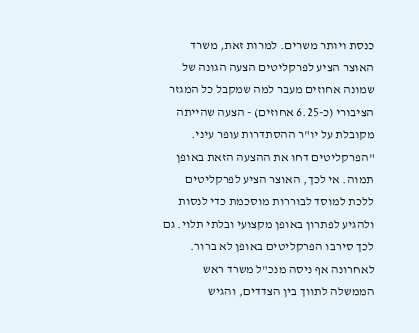כנסת ויותר משרים. למרות זאת, משרד האוצר הציע לפרקליטים הצעה הגונה של שמונה אחוזים מעבר למה שמקבל כל המגזר הציבורי (כ-6.25 אחוזים) - הצעה שהייתה מקובלת על יו"ר ההסתדרות עופר עיני.
"הפרקליטים דחו את ההצעה הזאת באופן תמוה. אי לכך, האוצר הציע לפרקליטים ללכת למוסד לבוררות מוסכמת כדי לנסות ולהגיע לפתרון באופן מקצועי ובלתי תלוי. גם לכך סירבו הפרקליטים באופן לא ברור. לאחרונה אף ניסה מנכ"ל משרד ראש הממשלה לתווך בין הצדדים, והגיש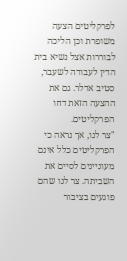לפרקליטים הצעה משופרת וכן הליכה לבוררות אצל נשיא בית הדין לעבודה לשעבר, סטיב אדלר. גם את ההצעה הזאת דחו הפרקליטים.
"צר לנו, אך נראה כי הפרקליטים כלל אינם מעוניינים לסיים את השביתה. צר לנו שהם פוגעים בציבור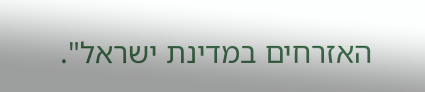האזרחים במדינת ישראל".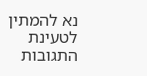נא להמתין לטעינת התגובות